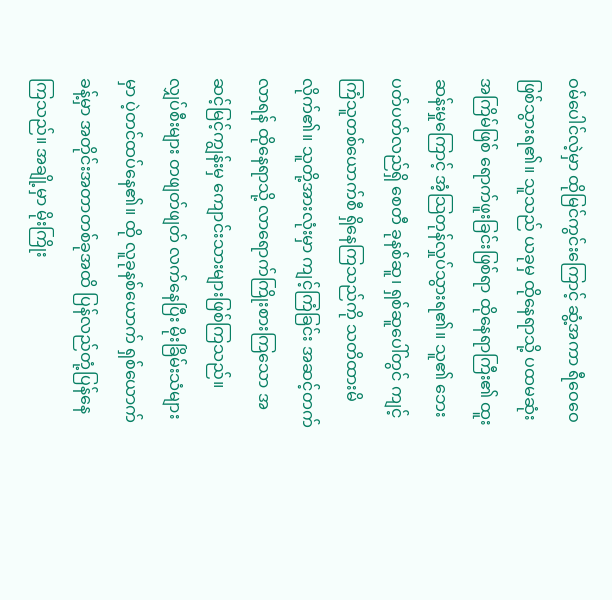ဝမ်ပေါင်လဲ့မှာ ထိုမြင်ကွင်းကြောင့် ဆွံ့အကာ ရီဝေဝေ ဖြစ်သွားရ၏။ သူသည် ယခုမှ ထိုနေရာသို့ ပထမဆုံးအကြိမ်ဖြစ် ရောက်ဖူးခြင်းဖြစ်ရာ ထိုနေရာကြီး၏ ထူးဆန်းမှုကြောင့် အံ့သြတုန်လှုပ်သွားရ၏။ သူ၏ ဘေးပတ်ပတ်လည်ရှိ စေတီ ခုနစ်ဆူ၊ ရှစ်ဆူပေါ်တွင် ကျင့်ကြံသူတစ်ယောက်စီ ရှိနေကြသည်ကို သတိထားမိလိုက်၏။ သူတို့အားလုံးမှာ ကျင့်ကြံခြင်း အဆင့်တက်လာရန် ထိုနေရာသို့ လာရောက်ကြိုးစားကြသော အဆင့်မြင့်ကျွန်းမှ ကျောင်းသားများဖြစ်ကြသည်။
လျှပ်စီးများ တဖျတ်ဖျတ် လက်နေပြီး မိုးခြိမ်းသံများမှာ ပဲ့တင်ထပ်နေ၏။ ထို လူခုနစ်ယောက် ရှစ်ယောက်ခန့်မှာ အတိုင်းအတာတစ်ခုအထိ ပြန်လည်တုံ့ပြန်နေကြသည်။ အချို့မှာ မိုးကြိုး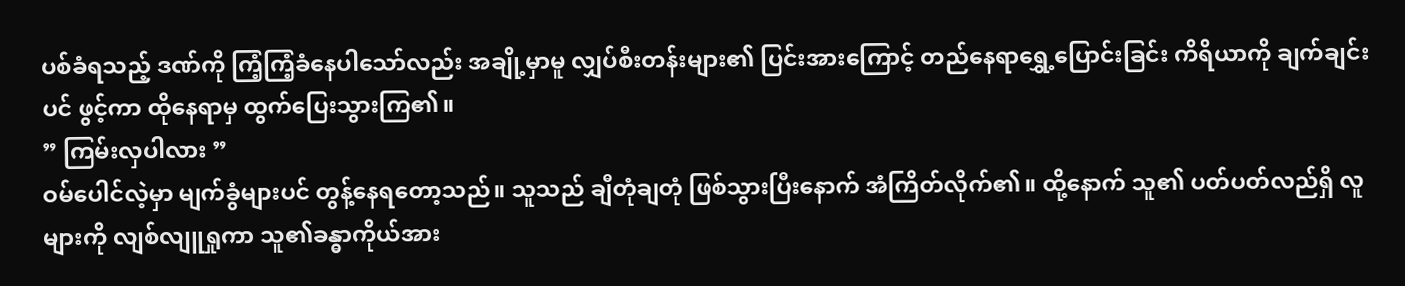ပစ်ခံရသည့် ဒဏ်ကို ကြံ့ကြံ့ခံနေပါသော်လည်း အချို့မှာမူ လျှပ်စီးတန်းများ၏ ပြင်းအားကြောင့် တည်နေရာရွှေ့ပြောင်းခြင်း ကိရိယာကို ချက်ချင်းပင် ဖွင့်ကာ ထိုနေရာမှ ထွက်ပြေးသွားကြ၏။
” ကြမ်းလှပါလား ”
ဝမ်ပေါင်လဲ့မှာ မျက်ခွံများပင် တွန့်နေရတော့သည်။ သူသည် ချီတုံချတုံ ဖြစ်သွားပြီးနောက် အံကြိတ်လိုက်၏။ ထို့နောက် သူ၏ ပတ်ပတ်လည်ရှိ လူများကို လျစ်လျူရှုကာ သူ၏ခန္ဓာကိုယ်အား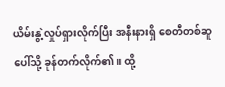ယိမ်းနွဲ့လှုပ်ရှားလိုက်ပြီး အနီးနားရှိ စေတီတစ်ဆူပေါ်သို့ ခုန်တက်လိုက်၏။ ထို့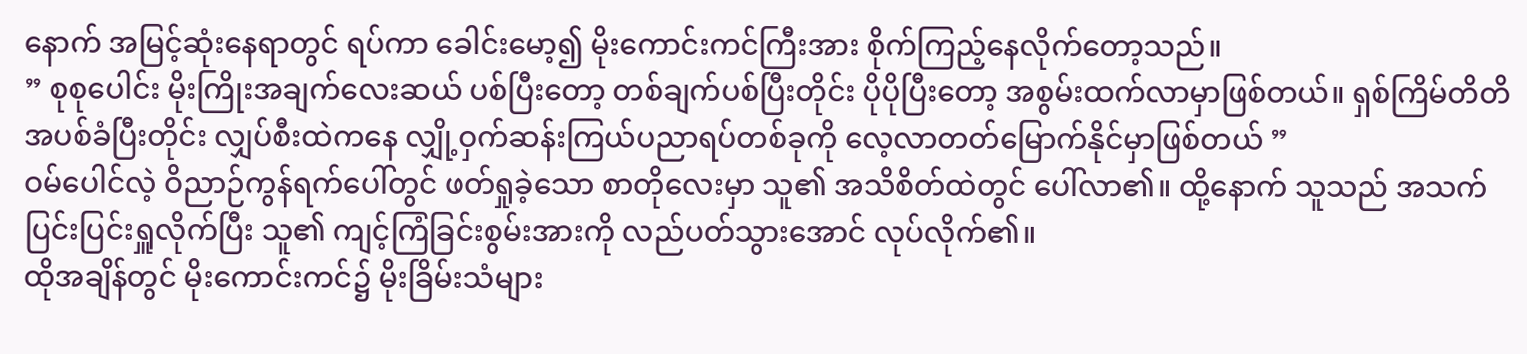နောက် အမြင့်ဆုံးနေရာတွင် ရပ်ကာ ခေါင်းမော့၍ မိုးကောင်းကင်ကြီးအား စိုက်ကြည့်နေလိုက်တော့သည်။
” စုစုပေါင်း မိုးကြိုးအချက်လေးဆယ် ပစ်ပြီးတော့ တစ်ချက်ပစ်ပြီးတိုင်း ပိုပိုပြီးတော့ အစွမ်းထက်လာမှာဖြစ်တယ်။ ရှစ်ကြိမ်တိတိ အပစ်ခံပြီးတိုင်း လျှပ်စီးထဲကနေ လျှို့ဝှက်ဆန်းကြယ်ပညာရပ်တစ်ခုကို လေ့လာတတ်မြောက်နိုင်မှာဖြစ်တယ် ”
ဝမ်ပေါင်လဲ့ ဝိညာဉ်ကွန်ရက်ပေါ်တွင် ဖတ်ရှုခဲ့သော စာတိုလေးမှာ သူ၏ အသိစိတ်ထဲတွင် ပေါ်လာ၏။ ထို့နောက် သူသည် အသက်ပြင်းပြင်းရှူလိုက်ပြီး သူ၏ ကျင့်ကြံခြင်းစွမ်းအားကို လည်ပတ်သွားအောင် လုပ်လိုက်၏။
ထိုအချိန်တွင် မိုးကောင်းကင်၌ မိုးခြိမ်းသံများ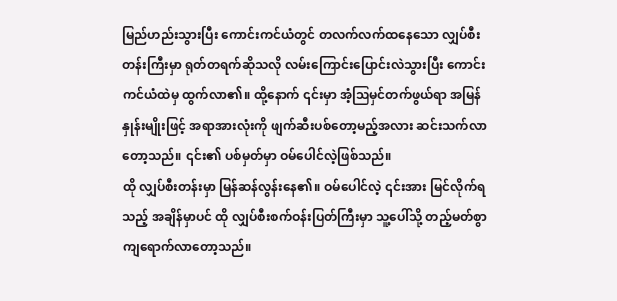မြည်ဟည်းသွားပြီး ကောင်းကင်ယံတွင် တလက်လက်ထနေသော လျှပ်စီးတန်းကြီးမှာ ရုတ်တရက်ဆိုသလို လမ်းကြောင်းပြောင်းလဲသွားပြီး ကောင်းကင်ယံထဲမှ ထွက်လာ၏။ ထို့နောက် ၎င်းမှာ အံ့ဩမှင်တက်ဖွယ်ရာ အမြန်နှုန်းမျိုးဖြင့် အရာအားလုံးကို ဖျက်ဆီးပစ်တော့မည့်အလား ဆင်းသက်လာတော့သည်။ ၎င်း၏ ပစ်မှတ်မှာ ဝမ်ပေါင်လဲ့ဖြစ်သည်။
ထို လျှပ်စီးတန်းမှာ မြန်ဆန်လွန်းနေ၏။ ဝမ်ပေါင်လဲ့ ၎င်းအား မြင်လိုက်ရသည့် အချိန်မှာပင် ထို လျှပ်စီးစက်ဝန်းပြတ်ကြီးမှာ သူ့ပေါ်သို့ တည့်မတ်စွာ ကျရောက်လာတော့သည်။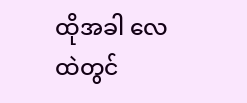ထိုအခါ လေထဲတွင်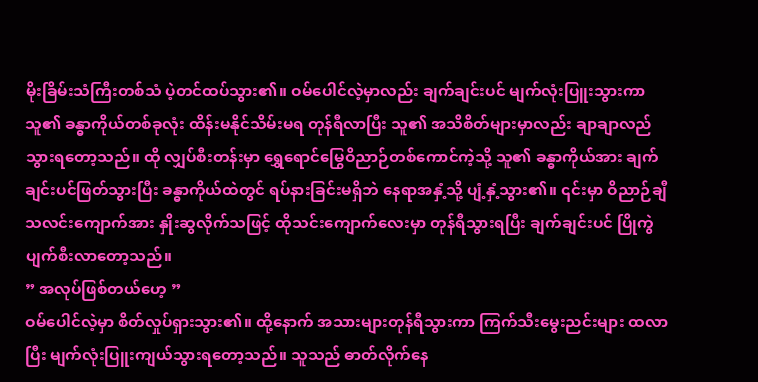မိုးခြိမ်းသံကြီးတစ်သံ ပဲ့တင်ထပ်သွား၏။ ဝမ်ပေါင်လဲ့မှာလည်း ချက်ချင်းပင် မျက်လုံးပြူးသွားကာ သူ၏ ခန္ဓာကိုယ်တစ်ခုလုံး ထိန်းမနိုင်သိမ်းမရ တုန်ရီလာပြီး သူ၏ အသိစိတ်များမှာလည်း ချာချာလည်သွားရတော့သည်။ ထို လျှပ်စီးတန်းမှာ ရွှေရောင်မြွေဝိညာဉ်တစ်ကောင်ကဲ့သို့ သူ၏ ခန္ဓာကိုယ်အား ချက်ချင်းပင်ဖြတ်သွားပြီး ခန္ဓာကိုယ်ထဲတွင် ရပ်နားခြင်းမရှိဘဲ နေရာအနှံ့သို့ ပျံ့နှံ့သွား၏။ ၎င်းမှာ ဝိညာဉ်ချီ သလင်းကျောက်အား နှိုးဆွလိုက်သဖြင့် ထိုသင်းကျောက်လေးမှာ တုန်ရီသွားရပြီး ချက်ချင်းပင် ပြိုကွဲပျက်စီးလာတော့သည်။
” အလုပ်ဖြစ်တယ်ဟေ့ ”
ဝမ်ပေါင်လဲ့မှာ စိတ်လှုပ်ရှားသွား၏။ ထို့နောက် အသားများတုန်ရီသွားကာ ကြက်သီးမွေးညင်းများ ထလာပြီး မျက်လုံးပြူးကျယ်သွားရတော့သည်။ သူသည် ဓာတ်လိုက်နေ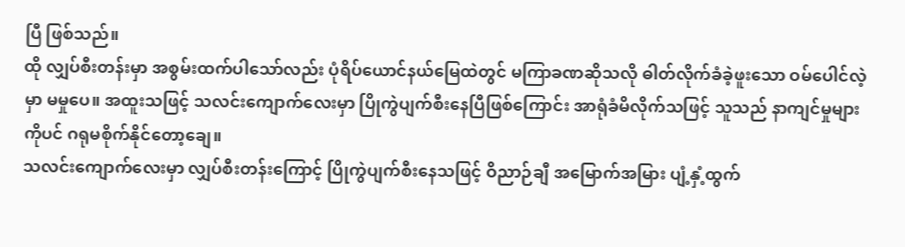ပြီ ဖြစ်သည်။
ထို လျှပ်စီးတန်းမှာ အစွမ်းထက်ပါသော်လည်း ပုံရိပ်ယောင်နယ်မြေထဲတွင် မကြာခဏဆိုသလို ဓါတ်လိုက်ခံခဲ့ဖူးသော ဝမ်ပေါင်လဲ့မှာ မမှုပေ။ အထူးသဖြင့် သလင်းကျောက်လေးမှာ ပြိုကွဲပျက်စီးနေပြီဖြစ်ကြောင်း အာရုံခံမိလိုက်သဖြင့် သူသည် နာကျင်မှုများကိုပင် ဂရုမစိုက်နိုင်တော့ချေ။
သလင်းကျောက်လေးမှာ လျှပ်စီးတန်းကြောင့် ပြိုကွဲပျက်စီးနေသဖြင့် ဝိညာဉ်ချီ အမြောက်အမြား ပျံ့နှံ့ထွက်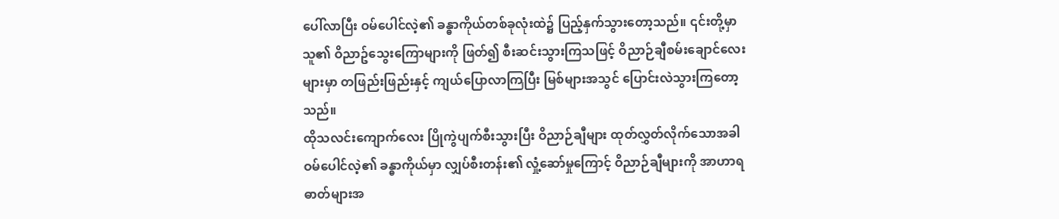ပေါ်လာပြီး ဝမ်ပေါင်လဲ့၏ ခန္ဓာကိုယ်တစ်ခုလုံးထဲ၌ ပြည့်နှက်သွားတော့သည်။ ၎င်းတို့မှာ သူ၏ ဝိညာဥ်သွေးကြောများကို ဖြတ်၍ စီးဆင်းသွားကြသဖြင့် ဝိညာဉ်ချီစမ်းချောင်လေးများမှာ တဖြည်းဖြည်းနှင့် ကျယ်ပြောလာကြပြီး မြစ်များအသွင် ပြောင်းလဲသွားကြတော့သည်။
ထိုသလင်းကျောက်လေး ပြိုကွဲပျက်စီးသွားပြီး ဝိညာဉ်ချီများ ထုတ်လွှတ်လိုက်သောအခါ ဝမ်ပေါင်လဲ့၏ ခန္ဓာကိုယ်မှာ လျှပ်စီးတန်း၏ လှုံ့ဆော်မှုကြောင့် ဝိညာဉ်ချီများကို အာဟာရဓာတ်များအ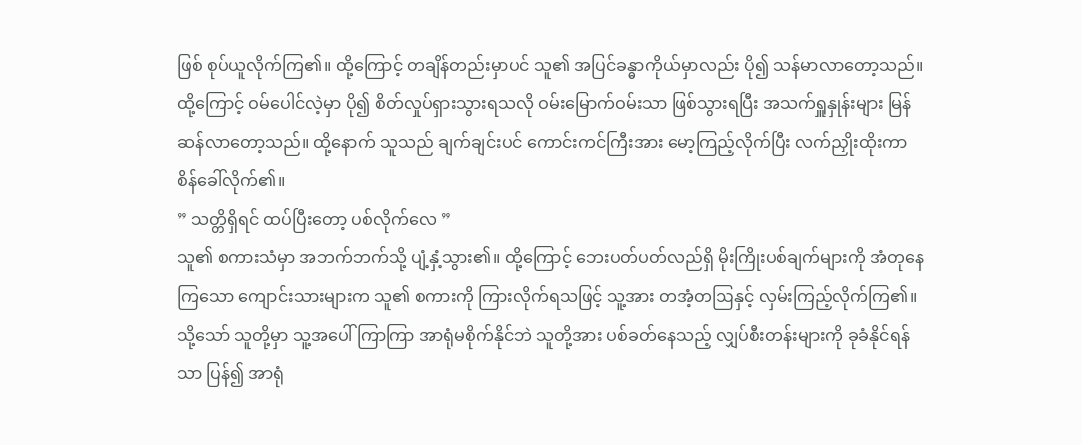ဖြစ် စုပ်ယူလိုက်ကြ၏။ ထို့ကြောင့် တချိန်တည်းမှာပင် သူ၏ အပြင်ခန္ဓာကိုယ်မှာလည်း ပို၍ သန်မာလာတော့သည်။
ထို့ကြောင့် ဝမ်ပေါင်လဲ့မှာ ပို၍ စိတ်လှုပ်ရှားသွားရသလို ဝမ်းမြောက်ဝမ်းသာ ဖြစ်သွားရပြီး အသက်ရှူနှုန်းများ မြန်ဆန်လာတော့သည်။ ထို့နောက် သူသည် ချက်ချင်းပင် ကောင်းကင်ကြီးအား မော့ကြည့်လိုက်ပြီး လက်ညှိုးထိုးကာ စိန်ခေါ်လိုက်၏။
” သတ္တိရှိရင် ထပ်ပြီးတော့ ပစ်လိုက်လေ ”
သူ၏ စကားသံမှာ အဘက်ဘက်သို့ ပျံ့နှံ့သွား၏။ ထို့ကြောင့် ဘေးပတ်ပတ်လည်ရှိ မိုးကြိုးပစ်ချက်များကို အံတုနေကြသော ကျောင်းသားများက သူ၏ စကားကို ကြားလိုက်ရသဖြင့် သူ့အား တအံ့တဩနှင့် လှမ်းကြည့်လိုက်ကြ၏။ သို့သော် သူတို့မှာ သူ့အပေါ် ကြာကြာ အာရုံမစိုက်နိုင်ဘဲ သူတို့အား ပစ်ခတ်နေသည့် လျှပ်စီးတန်းများကို ခုခံနိုင်ရန်သာ ပြန်၍ အာရုံ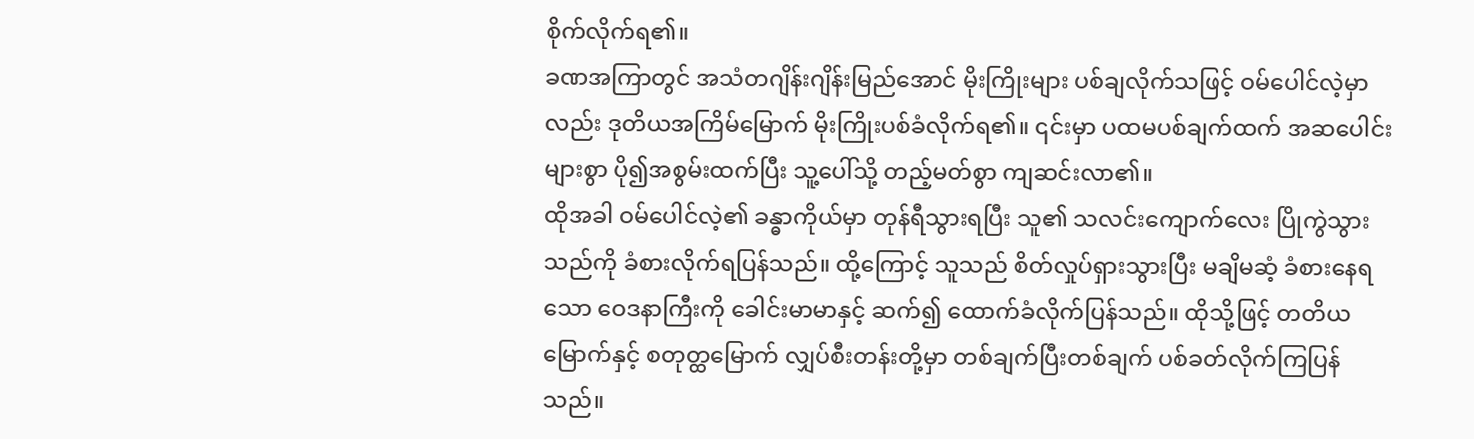စိုက်လိုက်ရ၏။
ခဏအကြာတွင် အသံတဂျိန်းဂျိန်းမြည်အောင် မိုးကြိုးများ ပစ်ချလိုက်သဖြင့် ဝမ်ပေါင်လဲ့မှာလည်း ဒုတိယအကြိမ်မြောက် မိုးကြိုးပစ်ခံလိုက်ရ၏။ ၎င်းမှာ ပထမပစ်ချက်ထက် အဆပေါင်းများစွာ ပို၍အစွမ်းထက်ပြီး သူ့ပေါ်သို့ တည့်မတ်စွာ ကျဆင်းလာ၏။
ထိုအခါ ဝမ်ပေါင်လဲ့၏ ခန္ဓာကိုယ်မှာ တုန်ရီသွားရပြီး သူ၏ သလင်းကျောက်လေး ပြိုကွဲသွားသည်ကို ခံစားလိုက်ရပြန်သည်။ ထို့ကြောင့် သူသည် စိတ်လှုပ်ရှားသွားပြီး မချိမဆံ့ ခံစားနေရသော ဝေဒနာကြီးကို ခေါင်းမာမာနှင့် ဆက်၍ ထောက်ခံလိုက်ပြန်သည်။ ထိုသို့ဖြင့် တတိယမြောက်နှင့် စတုတ္ထမြောက် လျှပ်စီးတန်းတို့မှာ တစ်ချက်ပြီးတစ်ချက် ပစ်ခတ်လိုက်ကြပြန်သည်။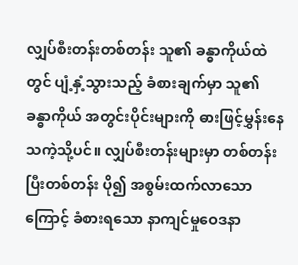လျှပ်စီးတန်းတစ်တန်း သူ၏ ခန္ဓာကိုယ်ထဲတွင် ပျံ့နှံ့သွားသည့် ခံစားချက်မှာ သူ၏ ခန္ဓာကိုယ် အတွင်းပိုင်းများကို ဓားဖြင့်မွှန်းနေသကဲ့သို့ပင်။ လျှပ်စီးတန်းများမှာ တစ်တန်းပြီးတစ်တန်း ပို၍ အစွမ်းထက်လာသောကြောင့် ခံစားရသော နာကျင်မှုဝေဒနာ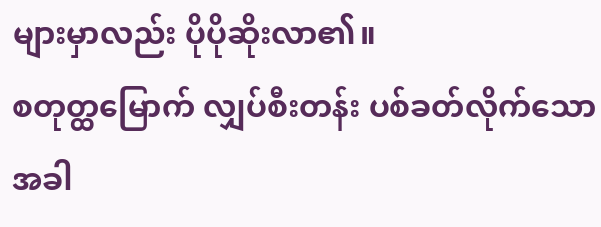များမှာလည်း ပိုပိုဆိုးလာ၏။
စတုတ္ထမြောက် လျှပ်စီးတန်း ပစ်ခတ်လိုက်သောအခါ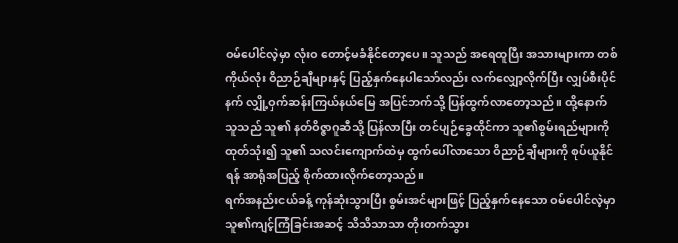ဝမ်ပေါင်လဲ့မှာ လုံးဝ တောင့်မခံနိုင်တော့ပေ။ သူသည် အရေထူပြီး အသားများကာ တစ်ကိုယ်လုံး ဝိညာဉ်ချီများနှင့် ပြည့်နှက်နေပါသော်လည်း လက်လျှော့လိုက်ပြီး လျှပ်စီးပိုင်နက် လျှို့ဝှက်ဆန်းကြယ်နယ်မြေ အပြင်ဘက်သို့ ပြန်ထွက်လာတော့သည်။ ထို့နောက် သူသည် သူ၏ နတ်ဝိဇ္ဇာဂူဆီသို့ ပြန်လာပြီး တင်ပျဉ်ခွေထိုင်ကာ သူ၏စွမ်းရည်များကို ထုတ်သုံး၍ သူ၏ သလင်းကျောက်ထဲမှ ထွက်ပေါ်လာသော ဝိညာဉ်ချီများကို စုပ်ယူနိုင်ရန် အာရုံအပြည့် စိုက်ထားလိုက်တော့သည်။
ရက်အနည်းငယ်ခန့် ကုန်ဆုံးသွားပြီး စွမ်းအင်များဖြင့် ပြည့်နှက်နေသော ဝမ်ပေါင်လဲ့မှာ သူ၏ကျင့်ကြံခြင်းအဆင့် သိသိသာသာ တိုးတက်သွား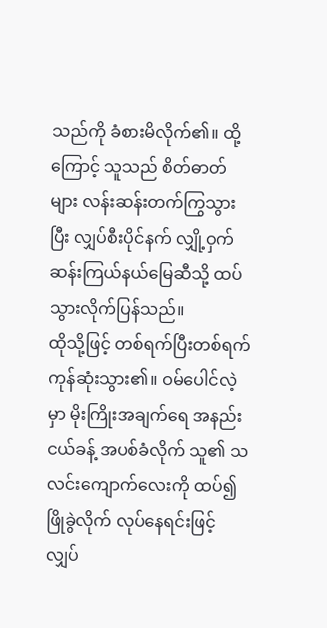သည်ကို ခံစားမိလိုက်၏။ ထို့ကြောင့် သူသည် စိတ်ဓာတ်များ လန်းဆန်းတက်ကြွသွားပြီး လျှပ်စီးပိုင်နက် လျှို့ဝှက်ဆန်းကြယ်နယ်မြေဆီသို့ ထပ်သွားလိုက်ပြန်သည်။
ထိုသို့ဖြင့် တစ်ရက်ပြီးတစ်ရက် ကုန်ဆုံးသွား၏။ ဝမ်ပေါင်လဲ့မှာ မိုးကြိုးအချက်ရေ အနည်းငယ်ခန့် အပစ်ခံလိုက် သူ၏ သလင်းကျောက်လေးကို ထပ်၍ဖြိုခွဲလိုက် လုပ်နေရင်းဖြင့် လျှပ်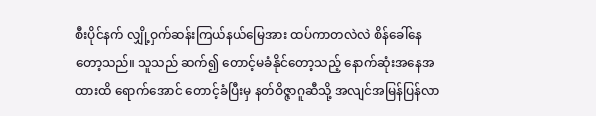စီးပိုင်နက် လျှို့ဝှက်ဆန်းကြယ်နယ်မြေအား ထပ်ကာတလဲလဲ စိန်ခေါ်နေတော့သည်။ သူသည် ဆက်၍ တောင့်မခံနိုင်တော့သည့် နောက်ဆုံးအနေအထားထိ ရောက်အောင် တောင့်ခံပြီးမှ နတ်ဝိဇ္ဇာဂူဆီသို့ အလျင်အမြန်ပြန်လာ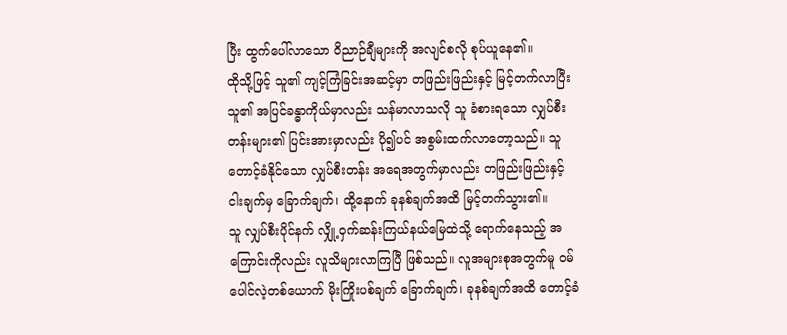ပြီး ထွက်ပေါ်လာသော ဝိညာဉ်ချီများကို အလျင်စလို စုပ်ယူနေ၏။
ထိုသို့ဖြင့် သူ၏ ကျင့်ကြံခြင်းအဆင့်မှာ တဖြည်းဖြည်းနှင့် မြင့်တက်လာပြီး သူ၏ အပြင်ခန္ဓာကိုယ်မှာလည်း သန်မာလာသလို သူ ခံစားရသော လျှပ်စီးတန်းများ၏ ပြင်းအားမှာလည်း ပို၍ပင် အစွမ်းထက်လာတော့သည်။ သူ တောင့်ခံနိုင်သော လျှပ်စီးတန်း အရေအတွက်မှာလည်း တဖြည်းဖြည်းနှင့် ငါးချက်မှ ခြောက်ချက်၊ ထို့နောက် ခုနစ်ချက်အထိ မြင့်တက်သွား၏။
သူ လျှပ်စီးပိုင်နက် လျှို့ဝှက်ဆန်းကြယ်နယ်မြေထဲသို့ ရောက်နေသည့် အကြောင်းကိုလည်း လူသိများလာကြပြီ ဖြစ်သည်။ လူအများစုအတွက်မူ ဝမ်ပေါင်လဲ့တစ်ယောက် မိုးကြိုးပစ်ချက် ခြောက်ချက်၊ ခုနစ်ချက်အထိ တောင့်ခံ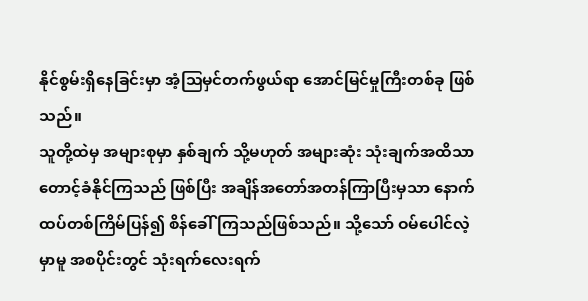နိုင်စွမ်းရှိနေခြင်းမှာ အံ့ဩမှင်တက်ဖွယ်ရာ အောင်မြင်မှုကြီးတစ်ခု ဖြစ်သည်။
သူတို့ထဲမှ အများစုမှာ နှစ်ချက် သို့မဟုတ် အများဆုံး သုံးချက်အထိသာ တောင့်ခံနိုင်ကြသည် ဖြစ်ပြီး အချိန်အတော်အတန်ကြာပြီးမှသာ နောက်ထပ်တစ်ကြိမ်ပြန်၍ စိန်ခေါ်ကြသည်ဖြစ်သည်။ သို့သော် ဝမ်ပေါင်လဲ့မှာမူ အစပိုင်းတွင် သုံးရက်လေးရက်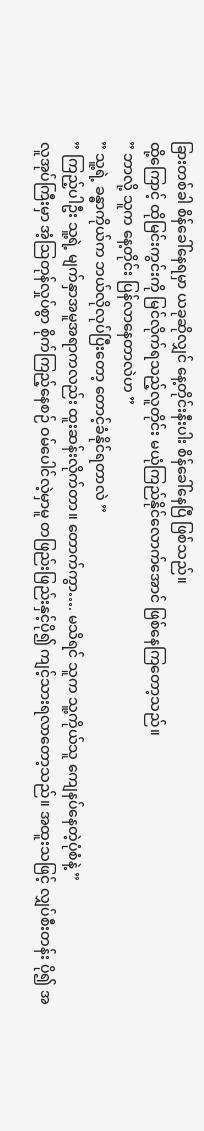ခြားတစ်ခါ စိန်ခေါ်နေရမှာ ယခုဆိုလျှင် နေ့တိုင်းနီးပါး စိန်ခေါ်နေပြီ ဖြစ်သည်။
ထို့ကြောင့် ထိုမြင်းကွင်းကို မြင်လိုက်ရသည့်လူတိုင်း မယုံကြည်နိုင်လောက်အောင် ဖြစ်နေကြတော့သည်။
” ဘာလို့ သူက နေ့တိုင်း ပြန်လာနေတာလဲဟ ”
” သူ့ရဲ့ ခန္ဓာကိုယ်က ဘယ်လိုလုပ်ပြီးတော့ တောင့်ခံနိုင်ရတာလဲ ”
” ကြည့်ပါဦး သူ့ရဲ့ မျက်နှာအမူအရာကလည်း ထူးဆန်းလိုက်တာ။ တောက်ကွာ…. မသိရင် သူက သူ့ကိုယ်သူ ကျေနပ်နေတဲ့ပုံစံနဲ့ ”
လူအုပ်ကြီးမှာ အံ့ဩတုန်လှုပ်စွာ စိုက်ကြည့်နေစဉ် ဝမ်ပေါင်လဲ့မှာမူ တဖြည်းဖြည်းနှင့်ပို၍ ကျင့်သားရလာတော့သည်။ အထူးသဖြင့် လျှပ်စီးတန်း ပို၍ အ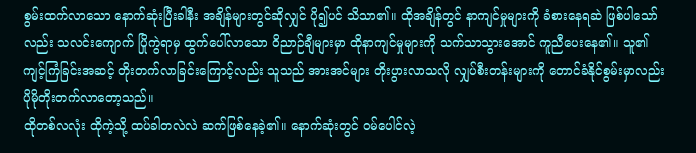စွမ်းထက်လာသော နောက်ဆုံးပြီးခါနီး အချိန်များတွင်ဆိုလျှင် ပို၍ပင် သိသာ၏။ ထိုအချိန်တွင် နာကျင်မှုများကို ခံစားနေရဆဲ ဖြစ်ပါသော်လည်း သလင်းကျောက် ပြိုကွဲရာမှ ထွက်ပေါ်လာသော ဝိညာဉ်ချီများမှာ ထိုနာကျင်မှုများကို သက်သာသွားအောင် ကူညီပေးနေ၏။ သူ၏ ကျင့်ကြံခြင်းအဆင့် တိုးတက်လာခြင်းကြောင့်လည်း သူသည် အားအင်များ တိုးပွားလာသလို လျှပ်စီးတန်းများကို တောင်ခံနိုင်စွမ်းမှာလည်း ပိုမိုတိုးတက်လာတော့သည်။
ထိုတစ်လလုံး ထိုကဲ့သို့ ထပ်ခါတလဲလဲ ဆက်ဖြစ်နေခဲ့၏။ နောက်ဆုံးတွင် ဝမ်ပေါင်လဲ့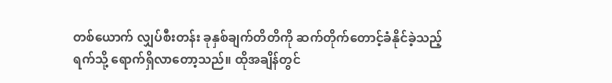တစ်ယောက် လျှပ်စီးတန်း ခုနှစ်ချက်တိတိကို ဆက်တိုက်တောင့်ခံနိုင်ခဲ့သည့် ရက်သို့ ရောက်ရှိလာတော့သည်။ ထိုအချိန်တွင်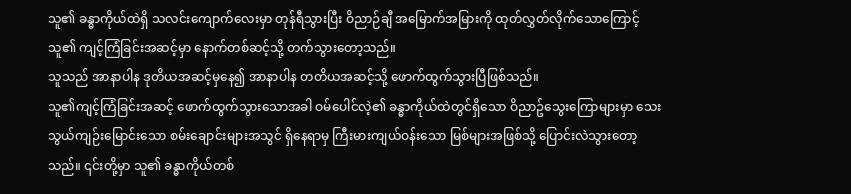သူ၏ ခန္ဓာကိုယ်ထဲရှိ သလင်းကျောက်လေးမှာ တုန်ရီသွားပြီး ဝိညာဉ်ချီ အမြောက်အမြားကို ထုတ်လွှတ်လိုက်သောကြောင့် သူ၏ ကျင့်ကြံခြင်းအဆင့်မှာ နောက်တစ်ဆင့်သို့ တက်သွားတော့သည်။
သူသည် အာနာပါန ဒုတိယအဆင့်မှနေ၍ အာနာပါန တတိယအဆင့်သို့ ဖောက်ထွက်သွားပြီဖြစ်သည်။
သူ၏ကျင့်ကြံခြင်းအဆင့် ဖောက်ထွက်သွားသောအခါ ဝမ်ပေါင်လဲ့၏ ခန္ဓာကိုယ်ထဲတွင်ရှိသော ဝိညာဥ်သွေးကြောများမှာ သေးသွယ်ကျဉ်းမြောင်းသော စမ်းချောင်းများအသွင် ရှိနေရာမှ ကြီးမားကျယ်ဝန်းသော မြစ်များအဖြစ်သို့ ပြောင်းလဲသွားတော့သည်။ ၎င်းတို့မှာ သူ၏ ခန္ဓာကိုယ်တစ်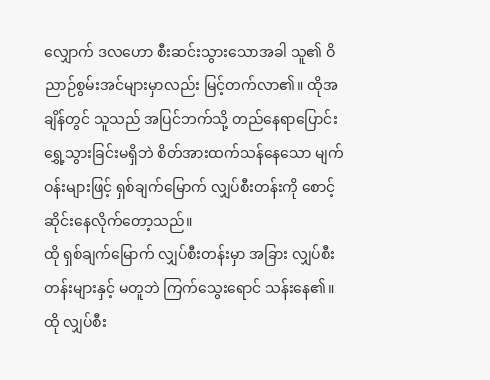လျှောက် ဒလဟော စီးဆင်းသွားသောအခါ သူ၏ ဝိညာဉ်စွမ်းအင်များမှာလည်း မြင့်တက်လာ၏။ ထိုအချိန်တွင် သူသည် အပြင်ဘက်သို့ တည်နေရာပြောင်းရွှေ့သွားခြင်းမရှိဘဲ စိတ်အားထက်သန်နေသော မျက်ဝန်းများဖြင့် ရှစ်ချက်မြောက် လျှပ်စီးတန်းကို စောင့်ဆိုင်းနေလိုက်တော့သည်။
ထို ရှစ်ချက်မြောက် လျှပ်စီးတန်းမှာ အခြား လျှပ်စီးတန်းများနှင့် မတူဘဲ ကြက်သွေးရောင် သန်းနေ၏။ ထို လျှပ်စီး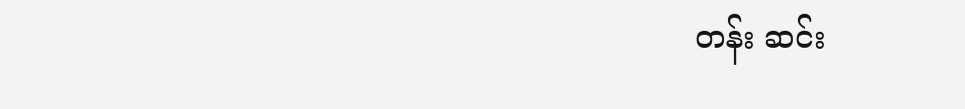တန်း ဆင်း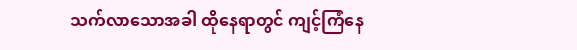သက်လာသောအခါ ထိုနေရာတွင် ကျင့်ကြံနေ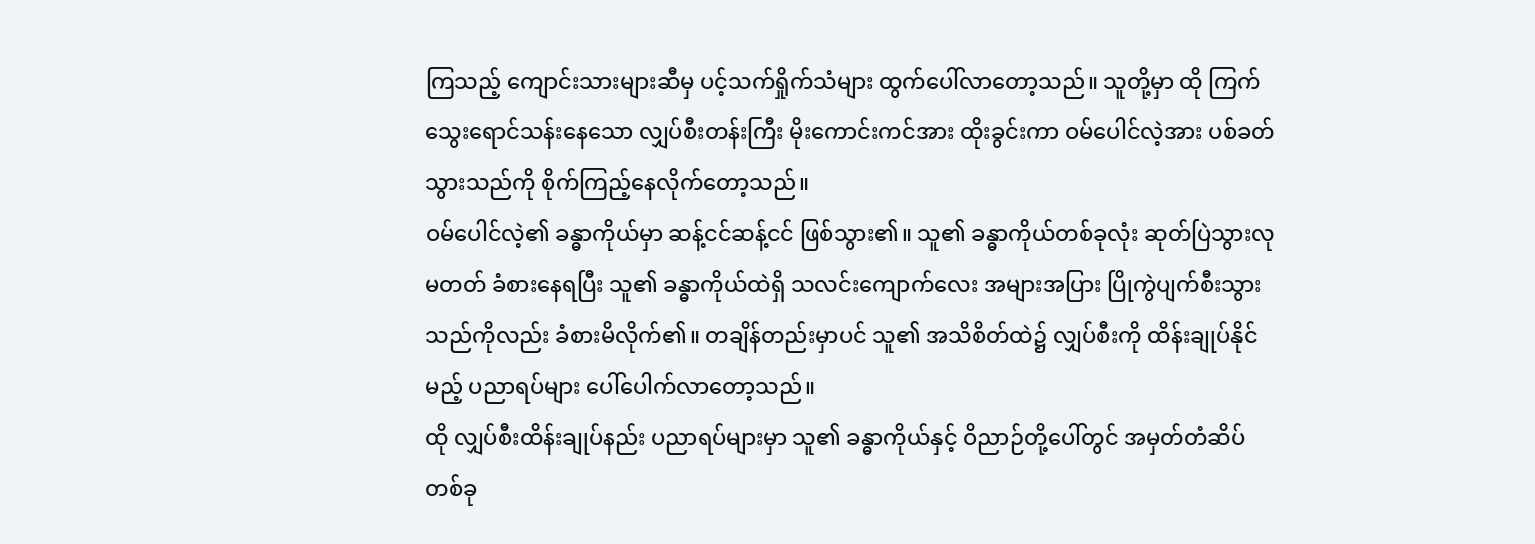ကြသည့် ကျောင်းသားများဆီမှ ပင့်သက်ရှိုက်သံများ ထွက်ပေါ်လာတော့သည်။ သူတို့မှာ ထို ကြက်သွေးရောင်သန်းနေသော လျှပ်စီးတန်းကြီး မိုးကောင်းကင်အား ထိုးခွင်းကာ ဝမ်ပေါင်လဲ့အား ပစ်ခတ်သွားသည်ကို စိုက်ကြည့်နေလိုက်တော့သည်။
ဝမ်ပေါင်လဲ့၏ ခန္ဓာကိုယ်မှာ ဆန့်ငင်ဆန့်ငင် ဖြစ်သွား၏။ သူ၏ ခန္ဓာကိုယ်တစ်ခုလုံး ဆုတ်ပြဲသွားလုမတတ် ခံစားနေရပြီး သူ၏ ခန္ဓာကိုယ်ထဲရှိ သလင်းကျောက်လေး အများအပြား ပြိုကွဲပျက်စီးသွားသည်ကိုလည်း ခံစားမိလိုက်၏။ တချိန်တည်းမှာပင် သူ၏ အသိစိတ်ထဲ၌ လျှပ်စီးကို ထိန်းချုပ်နိုင်မည့် ပညာရပ်များ ပေါ်ပေါက်လာတော့သည်။
ထို လျှပ်စီးထိန်းချုပ်နည်း ပညာရပ်များမှာ သူ၏ ခန္ဓာကိုယ်နှင့် ဝိညာဉ်တို့ပေါ်တွင် အမှတ်တံဆိပ်တစ်ခု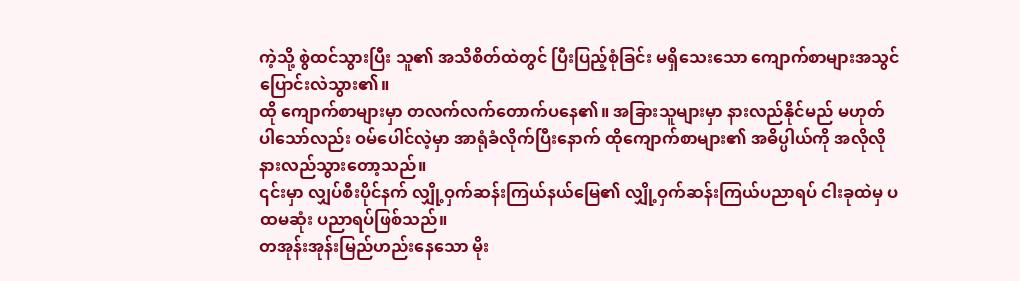ကဲ့သို့ စွဲထင်သွားပြီး သူ၏ အသိစိတ်ထဲတွင် ပြီးပြည့်စုံခြင်း မရှိသေးသော ကျောက်စာများအသွင် ပြောင်းလဲသွား၏။
ထို ကျောက်စာများမှာ တလက်လက်တောက်ပနေ၏။ အခြားသူများမှာ နားလည်နိုင်မည် မဟုတ်ပါသော်လည်း ဝမ်ပေါင်လဲ့မှာ အာရုံခံလိုက်ပြီးနောက် ထိုကျောက်စာများ၏ အဓိပ္ပါယ်ကို အလိုလို နားလည်သွားတော့သည်။
၎င်းမှာ လျှပ်စီးပိုင်နက် လျှို့ဝှက်ဆန်းကြယ်နယ်မြေ၏ လျှို့ဝှက်ဆန်းကြယ်ပညာရပ် ငါးခုထဲမှ ပထမဆုံး ပညာရပ်ဖြစ်သည်။
တအုန်းအုန်းမြည်ဟည်းနေသော မိုး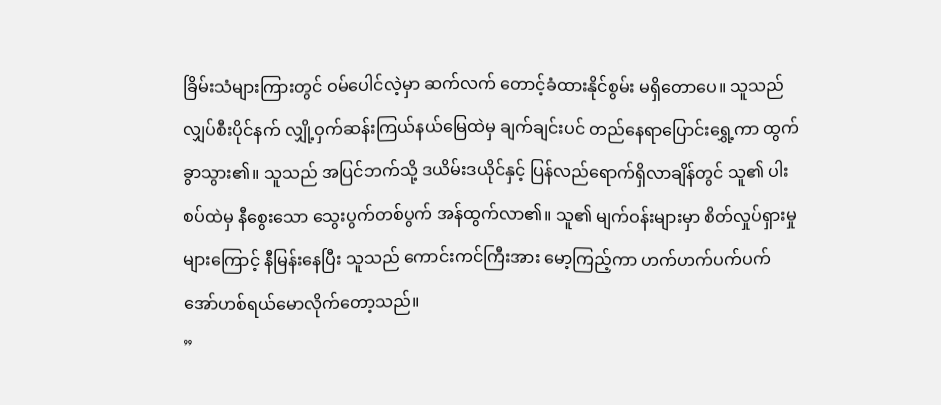ခြိမ်းသံများကြားတွင် ဝမ်ပေါင်လဲ့မှာ ဆက်လက် တောင့်ခံထားနိုင်စွမ်း မရှိတောပေ။ သူသည် လျှပ်စီးပိုင်နက် လျှို့ဝှက်ဆန်းကြယ်နယ်မြေထဲမှ ချက်ချင်းပင် တည်နေရာပြောင်းရွှေ့ကာ ထွက်ခွာသွား၏။ သူသည် အပြင်ဘက်သို့ ဒယိမ်းဒယိုင်နှင့် ပြန်လည်ရောက်ရှိလာချိန်တွင် သူ၏ ပါးစပ်ထဲမှ နီစွေးသော သွေးပွက်တစ်ပွက် အန်ထွက်လာ၏။ သူ၏ မျက်ဝန်းများမှာ စိတ်လှုပ်ရှားမှုများကြောင့် နီမြန်းနေပြီး သူသည် ကောင်းကင်ကြီးအား မော့ကြည့်ကာ ဟက်ဟက်ပက်ပက် အော်ဟစ်ရယ်မောလိုက်တော့သည်။
”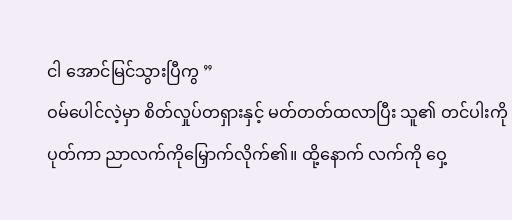ငါ အောင်မြင်သွားပြီကွ ”
ဝမ်ပေါင်လဲ့မှာ စိတ်လှုပ်တရှားနှင့် မတ်တတ်ထလာပြီး သူ၏ တင်ပါးကိုပုတ်ကာ ညာလက်ကိုမြှောက်လိုက်၏။ ထို့နောက် လက်ကို ဝှေ့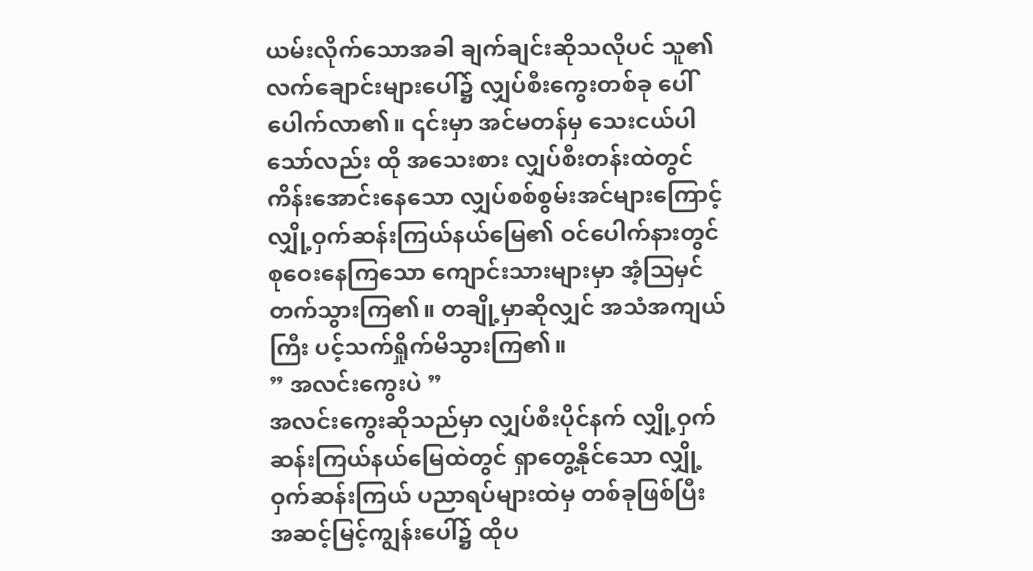ယမ်းလိုက်သောအခါ ချက်ချင်းဆိုသလိုပင် သူ၏ လက်ချောင်းများပေါ်၌ လျှပ်စီးကွေးတစ်ခု ပေါ်ပေါက်လာ၏။ ၎င်းမှာ အင်မတန်မှ သေးငယ်ပါသော်လည်း ထို အသေးစား လျှပ်စီးတန်းထဲတွင် ကိန်းအောင်းနေသော လျှပ်စစ်စွမ်းအင်များကြောင့် လျှို့ဝှက်ဆန်းကြယ်နယ်မြေ၏ ဝင်ပေါက်နားတွင် စုဝေးနေကြသော ကျောင်းသားများမှာ အံ့ဩမှင်တက်သွားကြ၏။ တချို့မှာဆိုလျှင် အသံအကျယ်ကြီး ပင့်သက်ရှိုက်မိသွားကြ၏။
” အလင်းကွေးပဲ ”
အလင်းကွေးဆိုသည်မှာ လျှပ်စီးပိုင်နက် လျှို့ဝှက်ဆန်းကြယ်နယ်မြေထဲတွင် ရှာတွေ့နိုင်သော လျှို့ဝှက်ဆန်းကြယ် ပညာရပ်များထဲမှ တစ်ခုဖြစ်ပြီး အဆင့်မြင့်ကျွန်းပေါ်၌ ထိုပ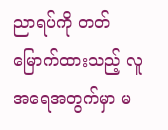ညာရပ်ကို တတ်မြောက်ထားသည့် လူအရေအတွက်မှာ မ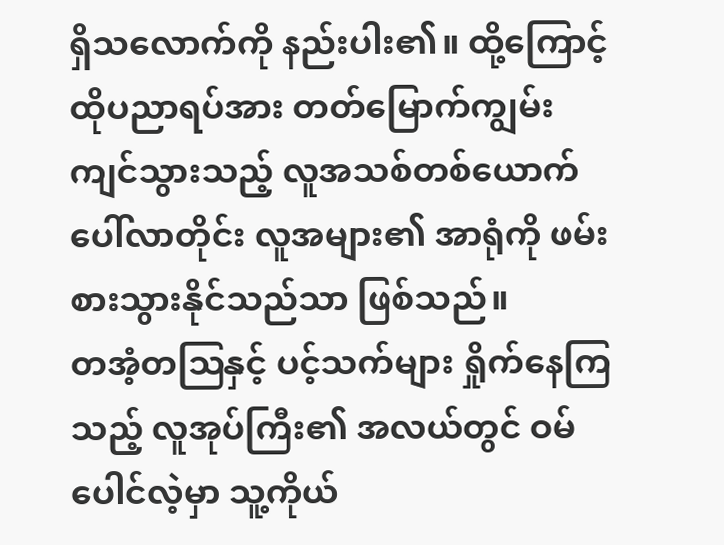ရှိသလောက်ကို နည်းပါး၏။ ထို့ကြောင့် ထိုပညာရပ်အား တတ်မြောက်ကျွမ်းကျင်သွားသည့် လူအသစ်တစ်ယောက်ပေါ်လာတိုင်း လူအများ၏ အာရုံကို ဖမ်းစားသွားနိုင်သည်သာ ဖြစ်သည်။
တအံ့တဩနှင့် ပင့်သက်များ ရှိုက်နေကြသည့် လူအုပ်ကြီး၏ အလယ်တွင် ဝမ်ပေါင်လဲ့မှာ သူ့ကိုယ်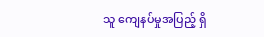သူ ကျေနပ်မှုအပြည့် ရှိ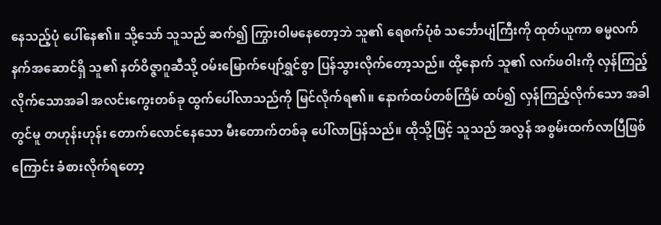နေသည့်ပုံ ပေါ်နေ၏။ သို့သော် သူသည် ဆက်၍ ကြွားဝါမနေတော့ဘဲ သူ၏ ရေစက်ပုံစံ သင်္ဘောပျံကြီးကို ထုတ်ယူကာ ဓမ္မလက်နက်အဆောင်ရှိ သူ၏ နတ်ဝိဇ္ဇာဂူဆီသို့ ဝမ်းမြောက်ပျော်ရွှင်စွာ ပြန်သွားလိုက်တော့သည်။ ထို့နောက် သူ၏ လက်ဖဝါးကို လှန်ကြည့်လိုက်သောအခါ အလင်းကွေးတစ်ခု ထွက်ပေါ်လာသည်ကို မြင်လိုက်ရ၏။ နောက်ထပ်တစ်ကြိမ် ထပ်၍ လှန်ကြည့်လိုက်သော အခါတွင်မူ တဟုန်းဟုန်း တောက်လောင်နေသော မီးတောက်တစ်ခု ပေါ်လာပြန်သည်။ ထိုသို့ဖြင့် သူသည် အလွန် အစွမ်းထက်လာပြီဖြစ်ကြောင်း ခံစားလိုက်ရတော့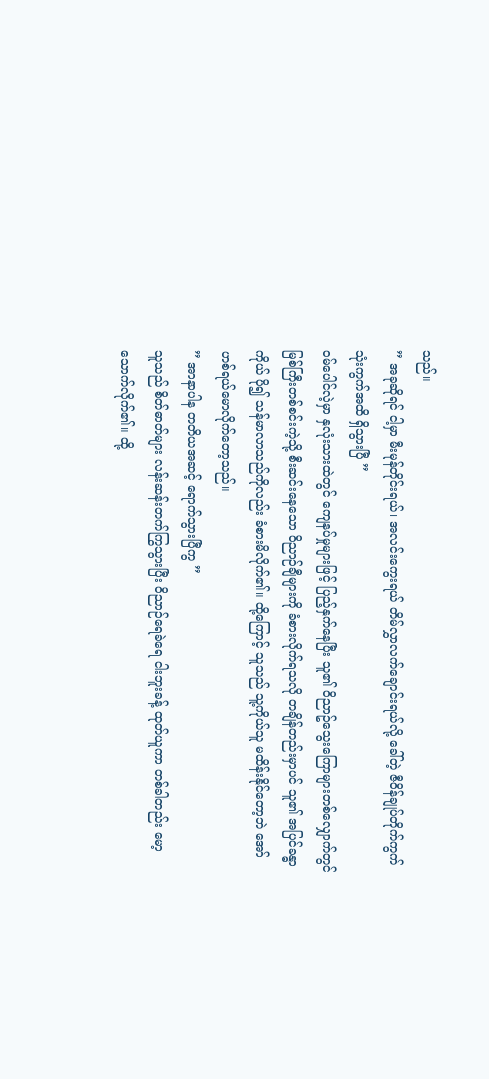သည်။
” အခုဆိုရင် ငါ့မှာ မီးမုန်တိုင်းရယ်၊ အလင်းကွေးရယ် တိမ်လွှာလက်ချောင်းရယ်လို့ ခေါ်တဲ့ ဇီဝိန်ချုပ်တိုက်ကွက် သုံးကွက်အထိ ရှိသွားပြီ ”
ဝမ်ပေါင်လဲ့မှာ နှလုံးသားထဲတွင် ကျေနပ်မှုများဖြင့် ပြည့်နှက်နေပြီး သူ၏ ဝိညာဥ်သွေးကြောများတစ်လျှောက်တွင် မြစ်ကြီးတစ်စင်းကဲ့သို့ စီးဆင်းနေသော ဝိညာဉ်ချီများကို ခံစားလိုက်ရသလို တချိန်တည်းမှာပင် သူ၏ အပြင်ခန္ဓာကိုယ် ပို၍ သန်မာလာသည်ကိုလည်း ခံစားမိလိုက်၏။ ထို့ကြောင့် သူသည် သူ့ကိုယ်သူ မထိန်းနိုင်တော့ဘဲ အော်ဟစ်ရယ်မောလိုက်တော့သည်။
” အာနာပါန တတိယအဆင့် ရောက်သွားပြီကွ ”
သူသည် စိတ်ဓာတ်များ လန်းဆန်းတက်ကြွသွားပြီး ဝိညာဉ်ရေခဲရေ ငါးဘူးခန့် ထုတ်ယူကာ တစ်ခါတည်း မော့သောက်လိုက်၏။ ထို့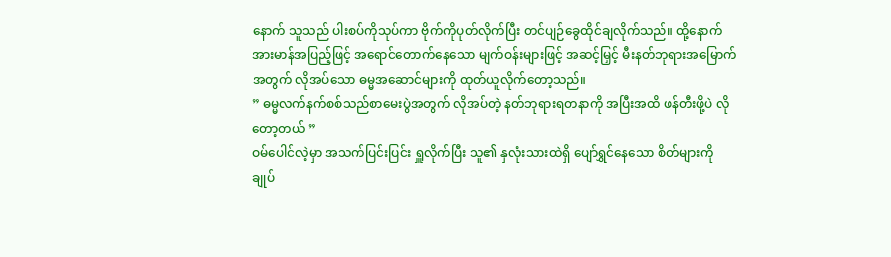နောက် သူသည် ပါးစပ်ကိုသုပ်ကာ ဗိုက်ကိုပုတ်လိုက်ပြီး တင်ပျဉ်ခွေထိုင်ချလိုက်သည်။ ထို့နောက် အားမာန်အပြည့်ဖြင့် အရောင်တောက်နေသော မျက်ဝန်းများဖြင့် အဆင့်မြှင့် မီးနတ်ဘုရားအမြောက်အတွက် လိုအပ်သော ဓမ္မအဆောင်များကို ထုတ်ယူလိုက်တော့သည်။
” ဓမ္မလက်နက်စစ်သည်စာမေးပွဲအတွက် လိုအပ်တဲ့ နတ်ဘုရားရတနာကို အပြီးအထိ ဖန်တီးဖို့ပဲ လိုတော့တယ် ”
ဝမ်ပေါင်လဲ့မှာ အသက်ပြင်းပြင်း ရှူလိုက်ပြီး သူ၏ နှလုံးသားထဲရှိ ပျော်ရွှင်နေသော စိတ်များကို ချုပ်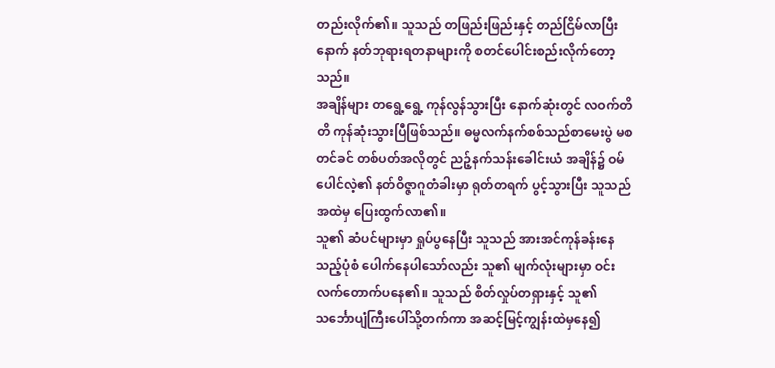တည်းလိုက်၏။ သူသည် တဖြည်းဖြည်းနှင့် တည်ငြိမ်လာပြီးနောက် နတ်ဘုရားရတနာများကို စတင်ပေါင်းစည်းလိုက်တော့သည်။
အချိန်များ တရွေ့ရွေ့ ကုန်လွန်သွားပြီး နောက်ဆုံးတွင် လဝက်တိတိ ကုန်ဆုံးသွားပြီဖြစ်သည်။ ဓမ္မလက်နက်စစ်သည်စာမေးပွဲ မစတင်ခင် တစ်ပတ်အလိုတွင် ညဉ့်နက်သန်းခေါင်းယံ အချိန်၌ ဝမ်ပေါင်လဲ့၏ နတ်ဝိဇ္ဇာဂူတံခါးမှာ ရုတ်တရက် ပွင့်သွားပြီး သူသည် အထဲမှ ပြေးထွက်လာ၏။
သူ၏ ဆံပင်များမှာ ရှုပ်ပွနေပြီး သူသည် အားအင်ကုန်ခန်းနေသည့်ပုံစံ ပေါက်နေပါသော်လည်း သူ၏ မျက်လုံးများမှာ ဝင်းလက်တောက်ပနေ၏။ သူသည် စိတ်လှုပ်တရှားနှင့် သူ၏ သင်္ဘောပျံကြီးပေါ်သို့တက်ကာ အဆင့်မြင့်ကျွန်းထဲမှနေ၍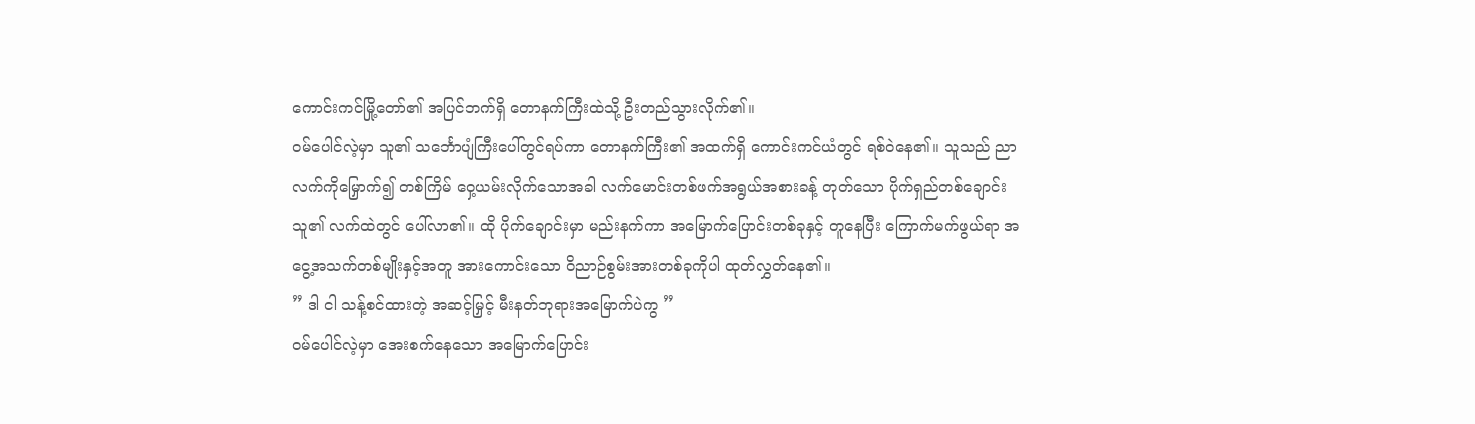ကောင်းကင်မြို့တော်၏ အပြင်ဘက်ရှိ တောနက်ကြီးထဲသို့ ဦးတည်သွားလိုက်၏။
ဝမ်ပေါင်လဲ့မှာ သူ၏ သင်္ဘောပျံကြီးပေါ်တွင်ရပ်ကာ တောနက်ကြီး၏ အထက်ရှိ ကောင်းကင်ယံတွင် ရစ်ဝဲနေ၏။ သူသည် ညာလက်ကိုမြှောက်၍ တစ်ကြိမ် ဝှေ့ယမ်းလိုက်သောအခါ လက်မောင်းတစ်ဖက်အရွယ်အစားခန့် တုတ်သော ပိုက်ရှည်တစ်ချောင်း သူ၏ လက်ထဲတွင် ပေါ်လာ၏။ ထို ပိုက်ချောင်းမှာ မည်းနက်ကာ အမြောက်ပြောင်းတစ်ခုနှင့် တူနေပြီး ကြောက်မက်ဖွယ်ရာ အငွေ့အသက်တစ်မျိုးနှင့်အတူ အားကောင်းသော ဝိညာဉ်စွမ်းအားတစ်ခုကိုပါ ထုတ်လွှတ်နေ၏။
” ဒါ ငါ သန့်စင်ထားတဲ့ အဆင့်မြှင့် မီးနတ်ဘုရားအမြောက်ပဲကွ ”
ဝမ်ပေါင်လဲ့မှာ အေးစက်နေသော အမြောက်ပြောင်း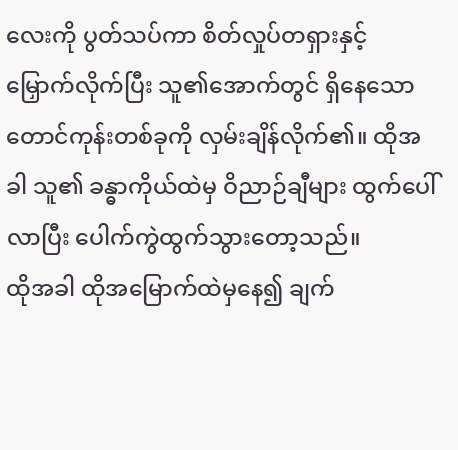လေးကို ပွတ်သပ်ကာ စိတ်လှုပ်တရှားနှင့် မြှောက်လိုက်ပြီး သူ၏အောက်တွင် ရှိနေသော တောင်ကုန်းတစ်ခုကို လှမ်းချိန်လိုက်၏။ ထိုအခါ သူ၏ ခန္ဓာကိုယ်ထဲမှ ဝိညာဉ်ချီများ ထွက်ပေါ်လာပြီး ပေါက်ကွဲထွက်သွားတော့သည်။
ထိုအခါ ထိုအမြောက်ထဲမှနေ၍ ချက်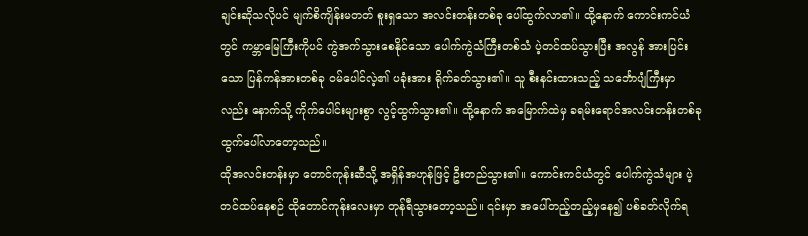ချင်းဆိုသလိုပင် မျက်စိကျိန်းမတတ် စူးရှသော အလင်းတန်းတစ်ခု ပေါ်ထွက်လာ၏။ ထို့နောက် ကောင်းကင်ယံတွင် ကမ္ဘာမြေကြီးကိုပင် ကွဲအက်သွားစေနိုင်သော ပေါက်ကွဲသံကြီးတစ်သံ ပဲ့တင်ထပ်သွားပြီး အလွန် အားပြင်းသော ပြန်ကန်အားတစ်ခု ဝမ်ပေါင်လဲ့၏ ပခုံးအား ရိုက်ခတ်သွား၏။ သူ စီးနင်းထားသည့် သင်္ဘောပျံကြီးမှာလည်း နောက်သို့ ကိုက်ပေါင်းများစွာ လွင့်ထွက်သွား၏။ ထို့နောက် အမြောက်ထဲမှ ခရမ်းရောင်အလင်းတန်းတစ်ခု ထွက်ပေါ်လာတော့သည်။
ထိုအလင်းတန်းမှာ တောင်ကုန်းဆီသို့ အရှိန်အဟုန်ဖြင့် ဦးတည်သွား၏။ ကောင်းကင်ယံတွင် ပေါက်ကွဲသံများ ပဲ့တင်ထပ်နေစဉ် ထိုတောင်ကုန်းလေးမှာ တုန်ရီသွားတော့သည်။ ၎င်းမှာ အပေါ်တည့်တည့်မှနေ၍ ပစ်ခတ်လိုက်ရ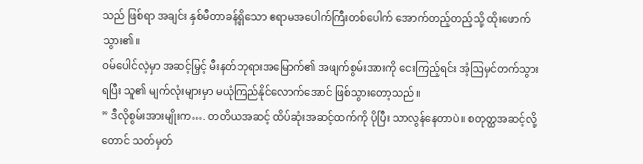သည် ဖြစ်ရာ အချင်း နှစ်မီတာခန့်ရှိသော ဧရာမအပေါက်ကြီးတစ်ပေါက် အောက်တည့်တည့်သို့ ထိုးဖောက်သွား၏။
ဝမ်ပေါင်လဲ့မှာ အဆင့်မြှင့် မီးနတ်ဘုရားအမြောက်၏ အဖျက်စွမ်းအားကို ငေးကြည့်ရင်း အံ့ဩမှင်တက်သွားရပြီး သူ၏ မျက်လုံးများမှာ မယုံကြည်နိုင်လောက်အောင် ဖြစ်သွားတော့သည်။
” ဒီလိုစွမ်းအားမျိုးက…. တတိယအဆင့် ထိပ်ဆုံးအဆင့်ထက်ကို ပိုပြီး သာလွန်နေတာပဲ။ စတုတ္ထအဆင့်လို့တောင် သတ်မှတ်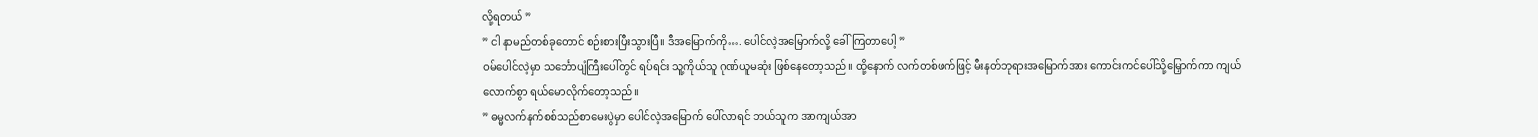လို့ရတယ် ”
” ငါ နာမည်တစ်ခုတောင် စဉ်းစားပြီးသွားပြီ။ ဒီအမြောက်ကို…. ပေါင်လဲ့အမြောက်လို့ ခေါ်ကြတာပေါ့ ”
ဝမ်ပေါင်လဲ့မှာ သင်္ဘောပျံကြီးပေါ်တွင် ရပ်ရင်း သူ့ကိုယ်သူ ဂုဏ်ယူမဆုံး ဖြစ်နေတော့သည်။ ထို့နောက် လက်တစ်ဖက်ဖြင့် မီးနတ်ဘုရားအမြောက်အား ကောင်းကင်ပေါ်သို့မြှောက်ကာ ကျယ်လောက်စွာ ရယ်မောလိုက်တော့သည်။
” ဓမ္မလက်နက်စစ်သည်စာမေးပွဲမှာ ပေါင်လဲ့အမြောက် ပေါ်လာရင် ဘယ်သူက အာကျယ်အာ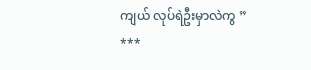ကျယ် လုပ်ရဲဦးမှာလဲကွ ”
***